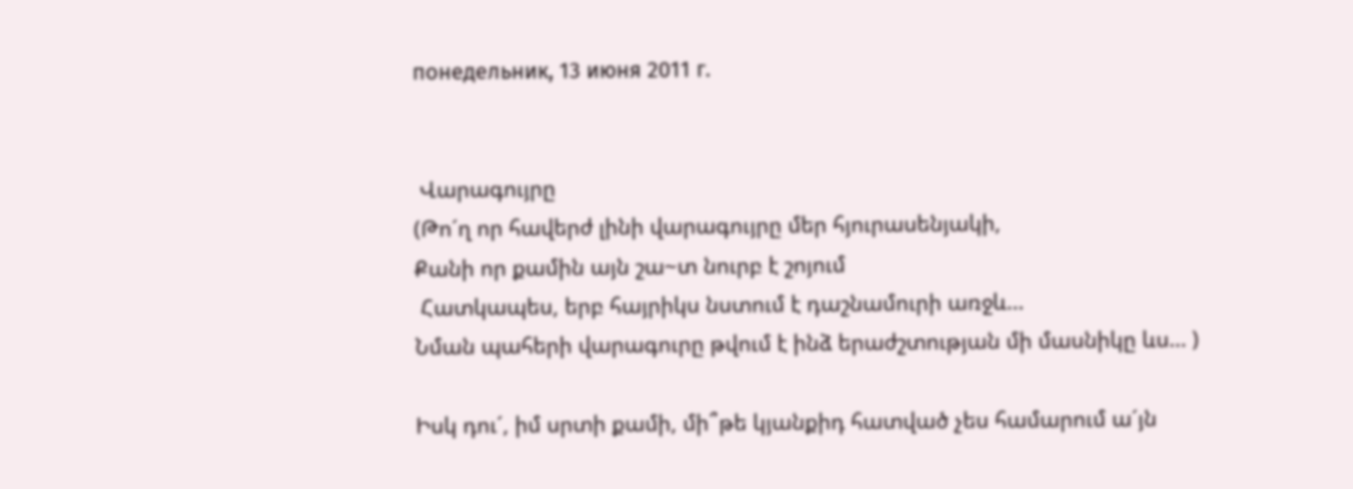понедельник, 13 июня 2011 г.


 Վարագույրը
(Թո´ղ որ հավերժ լինի վարագույրը մեր հյուրասենյակի,
Քանի որ քամին այն շա~տ նուրբ է շոյում
 Հատկապես, երբ հայրիկս նստում է դաշնամուրի առջև…
Նման պահերի վարագուրը թվում է ինձ երաժշտության մի մասնիկը ևս… )

Իսկ դու´, իմ սրտի քամի, մի՞թե կյանքիդ հատված չես համարում ա´յն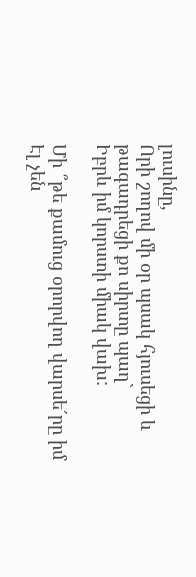լուսինը,
Որի շողով մի օր պսակ հյուսեցի և թագադրեցի քո սիրտը պաղ`
Իբրև իմ կորստի միակ վախ:

Մի ՞թե քամուց օրորվող վարսե´րը իմ
Էլ չեն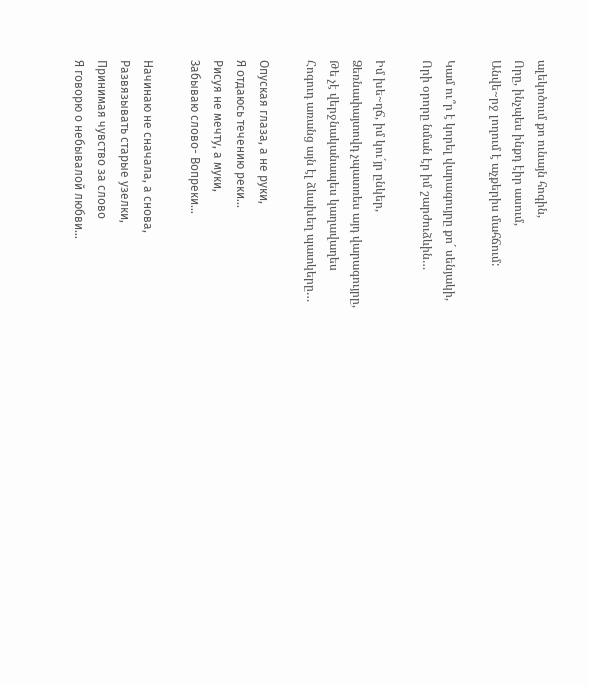ալեկոծում քո ունայն հոգին,
Որը, ինչպես ինքդ էիր ասում,
Անվե~րջ լողում է աչքերիս մահճում:

Կամ ու՞ր է կորել վարագույրը քո´ սենյակի,
Որի օրորը նման էր իմ շարժուձևին…

Իմ խե~ղճ, իմ կու´յր ընկեր,
Ձեռնափայտովդ չպատռես այդ վարագույրը,
Թե չէ վերջնականապես կաղավաղես
Հոգուդ առանց այն էլ ձևախեղ պատկերը…

Опуская глаза, а не руки,
Я отдаюсь течению реки…
Рисуя не мечту, а муки,
Забываю слово- Вопреки…

Начинаю не сначала, а снова,
Развязывать старые узелки,
Принимая чувство за слово
Я говорю о небывалой любви…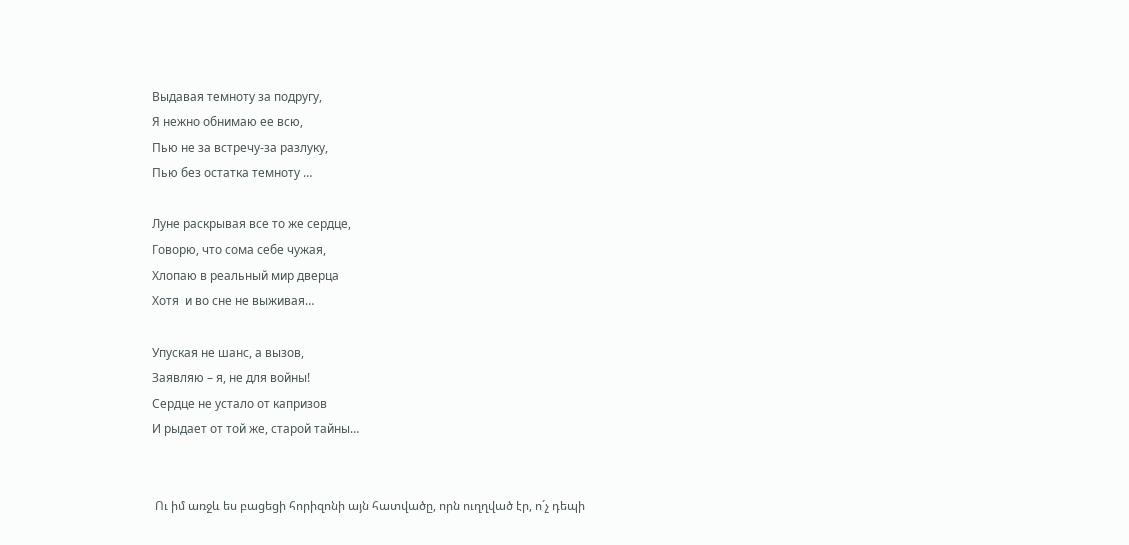Выдавая темноту за подругу,
Я нежно обнимаю ее всю,
Пью не за встречу-за разлуку,
Пью без остатка темноту …

Луне раскрывая все то же сердце,
Говорю, что сома себе чужая,
Хлопаю в реальный мир дверца
Хотя  и во сне не выживая…

Упуская не шанс, а вызов,
Заявляю – я, не для войны!
Сердце не устало от капризов
И рыдает от той же, старой тайны…


 Ու իմ առջև ես բացեցի հորիզոնի այն հատվածը, որն ուղղված էր, ո´չ դեպի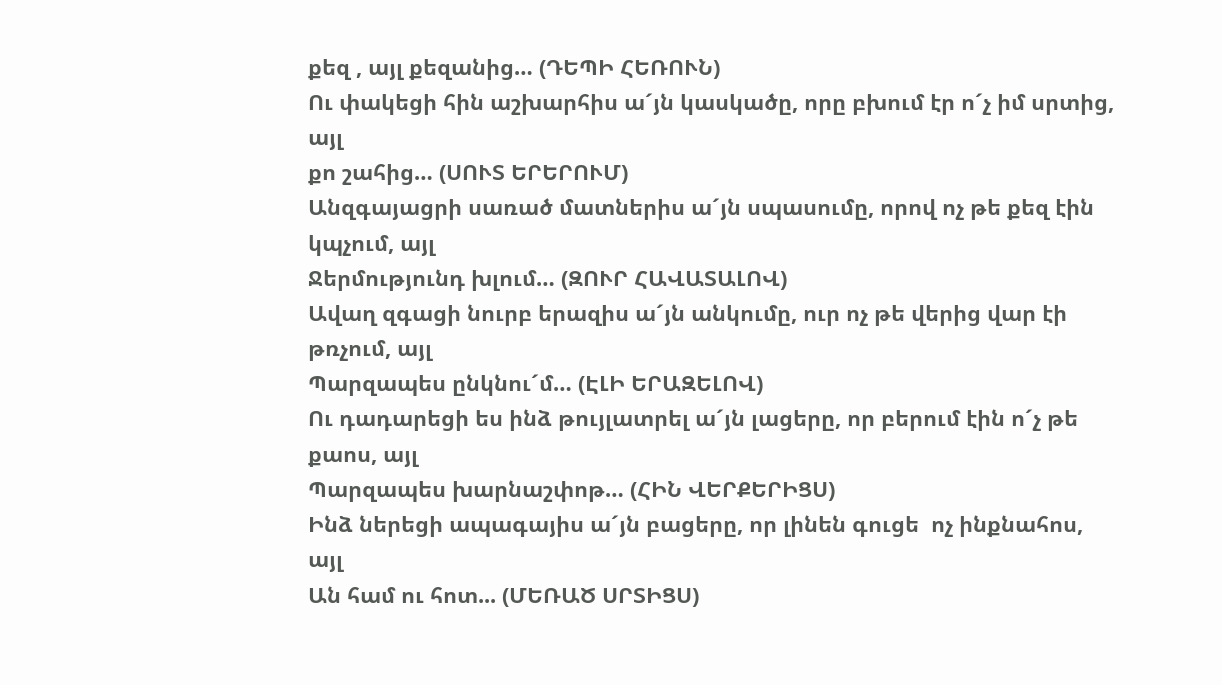քեզ , այլ քեզանից… (ԴԵՊԻ ՀԵՌՈՒՆ)
Ու փակեցի հին աշխարհիս ա´յն կասկածը, որը բխում էր ո´չ իմ սրտից, այլ
քո շահից… (ՍՈՒՏ ԵՐԵՐՈՒՄ)
Անզգայացրի սառած մատներիս ա´յն սպասումը, որով ոչ թե քեզ էին կպչում, այլ
Ջերմությունդ խլում… (ԶՈՒՐ ՀԱՎԱՏԱԼՈՎ)
Ավաղ զգացի նուրբ երազիս ա´յն անկումը, ուր ոչ թե վերից վար էի թռչում, այլ
Պարզապես ընկնու´մ… (ԷԼԻ ԵՐԱԶԵԼՈՎ)
Ու դադարեցի ես ինձ թույլատրել ա´յն լացերը, որ բերում էին ո´չ թե քաոս, այլ
Պարզապես խարնաշփոթ… (ՀԻՆ ՎԵՐՔԵՐԻՑՍ)
Ինձ ներեցի ապագայիս ա´յն բացերը, որ լինեն գուցե  ոչ ինքնահոս, այլ
Ան համ ու հոտ... (ՄԵՌԱԾ ՍՐՏԻՑՍ)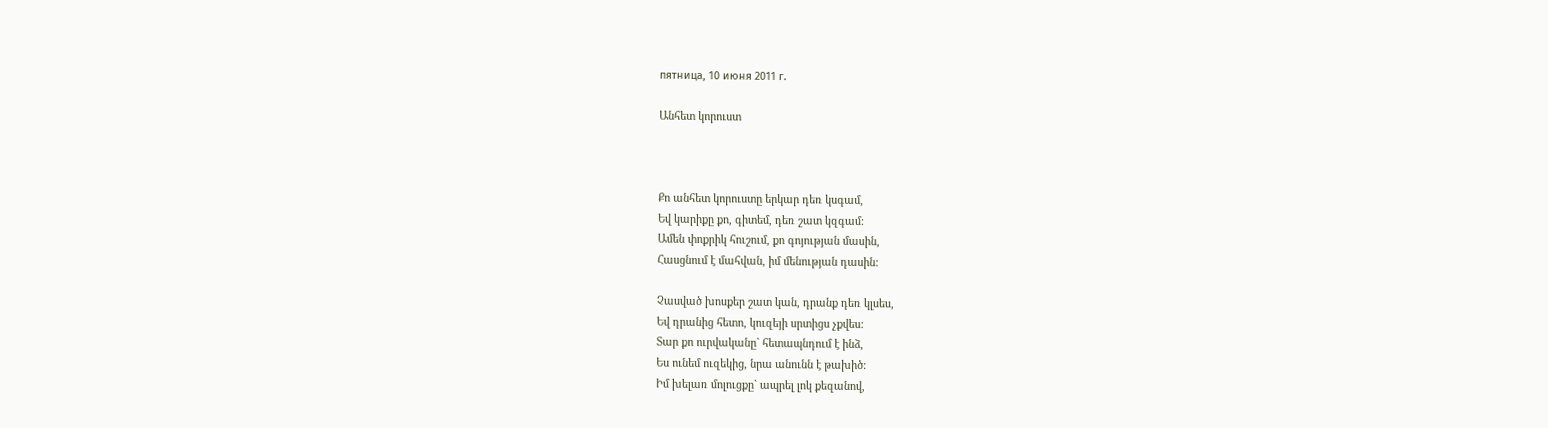пятница, 10 июня 2011 г.

Անհետ կորուստ



Քո անհետ կորուստը երկար դեռ կսգամ,
Եվ կարիքը քո, գիտեմ, դեռ շատ կզգամ:
Ամեն փոքրիկ հուշում, քո գոյության մասին,
Հասցնում է մահվան, իմ մենության դասին:

Չասված խոսքեր շատ կան, դրանք դեռ կլսես,
Եվ դրանից հետո, կուզեյի սրտիցս չքվես:
Տար քո ուրվականը` հետապնդում է ինձ,
Ես ունեմ ուզեկից, նրա անունն է թախիծ:
Իմ խելառ մոլուցքը` ապրել լոկ քեզանով,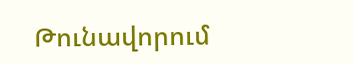Թունավորում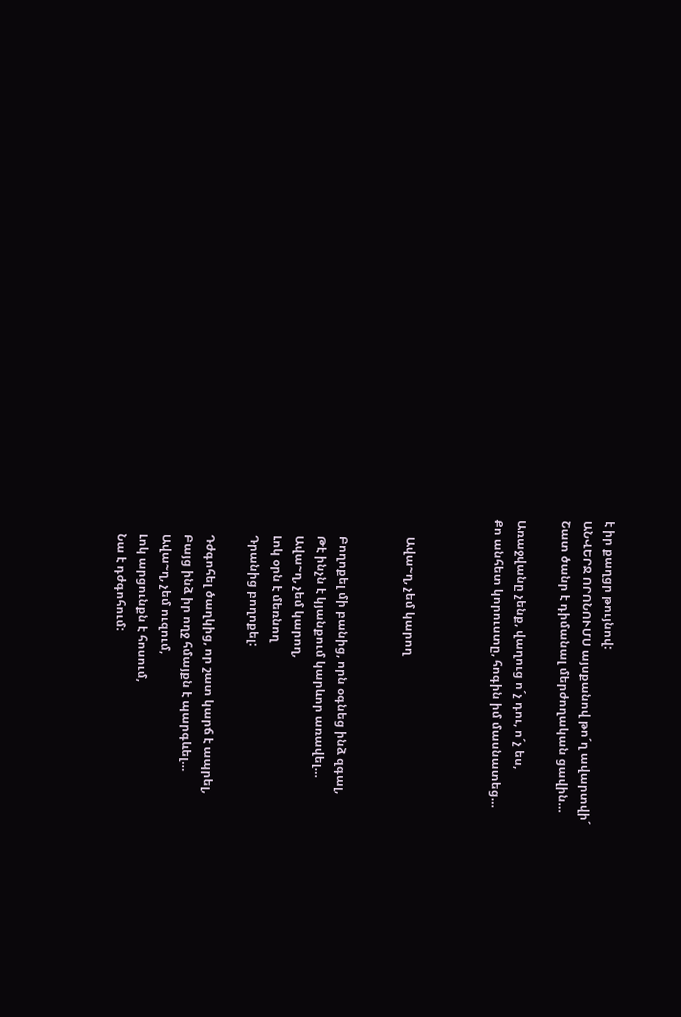է իր քաղցր թույնով:
ԱՆՎԵՐՋ ՈՐՈՆՈՒՄՍ այսքանով թո´ղ ավարտվի´
Շատ ծանր է դիմանալ մերժողական ցավին…

Առաջվանը չենք, վաղուց ո´չ դու, ո´չ ես,
Քո անհետ կորուստը, հոգին իմ մասնատեց…



      Ավա~ղ, չեմ կարող


      Բողոքել մի բանից, որն օգնեց ինձ զգալ,
      Թէ ինչն է կյանքում կարևոր առավել…
      Ավա~ղ, չեմ կարող,
      Լոկ օրն է մեռնող
      Դրանից բողոքել:

      Դժգոհել ծաղկից, որ շատ կարճ է ապրել,
      Բայց ինձ իր ողջ հմայքն է պարգևել…
      Ավա~ղ, չեմ ուզում,
      Լոկ արցունքն է հոսում,
      Նա է դժգոհում: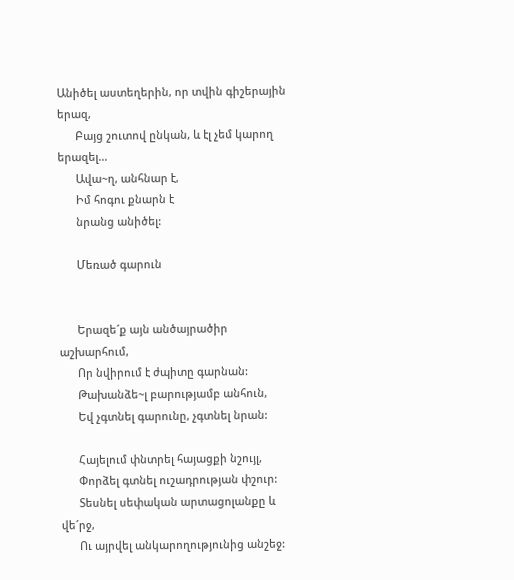Անիծել աստեղերին, որ տվին գիշերային երազ,
      Բայց շուտով ընկան, և էլ չեմ կարող երազել…
      Ավա~ղ, անհնար է,
      Իմ հոգու քնարն է
      նրանց անիծել:

      Մեռած գարուն


      Երազե´ք այն անծայրածիր աշխարհում,
      Որ նվիրում է ժպիտը գարնան:
      Թախանձե~լ բարությամբ անհուն,
      Եվ չգտնել գարունը, չգտնել նրան:

      Հայելում փնտրել հայացքի նշույլ,
      Փորձել գտնել ուշադրության փշուր:
      Տեսնել սեփական արտացոլանքը և վե´րջ,
      Ու այրվել անկարողությունից անշեջ: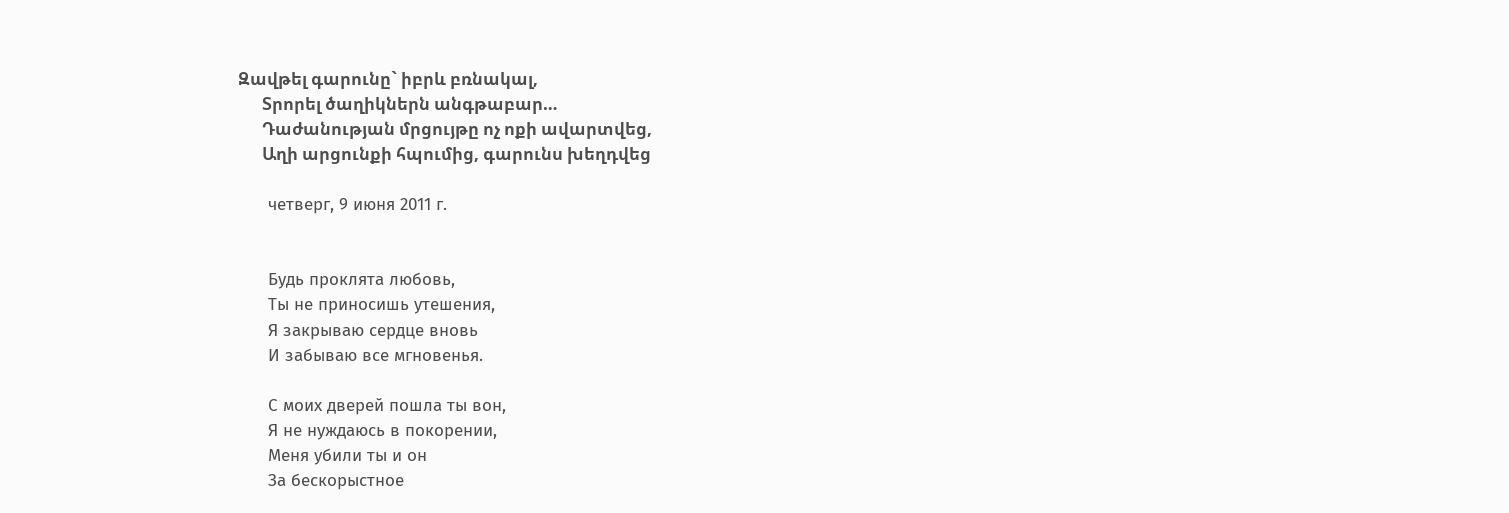Զավթել գարունը` իբրև բռնակալ,
      Տրորել ծաղիկներն անգթաբար…
      Դաժանության մրցույթը ոչ ոքի ավարտվեց,
      Աղի արցունքի հպումից, գարունս խեղդվեց

      четверг, 9 июня 2011 г.


      Будь проклята любовь,
      Ты не приносишь утешения,
      Я закрываю сердце вновь
      И забываю все мгновенья.

      С моих дверей пошла ты вон,
      Я не нуждаюсь в покорении,
      Меня убили ты и он
      За бескорыстное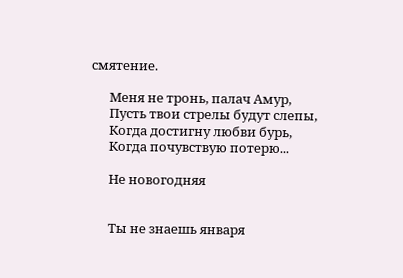смятение.

      Меня не тронь, палач Амур,
      Пусть твои стрелы будут слепы,
      Когда достигну любви бурь,
      Когда почувствую потерю...

      Не новогодняя


      Ты не знаешь января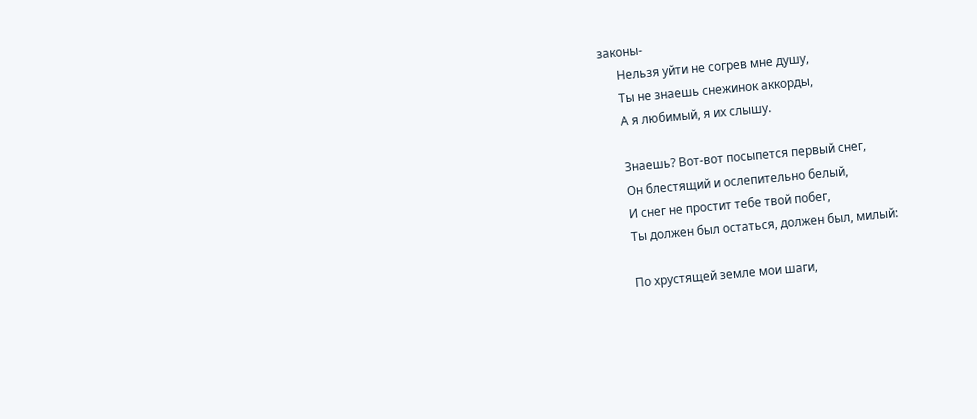законы-
      Нельзя уйти не согрев мне душу,
      Ты не знаешь снежинок аккорды,
      А я любимый, я их слышу.

      Знаешь? Вот-вот посыпется первый снег,
      Он блестящий и ослепительно белый,
      И снег не простит тебе твой побег,
      Ты должен был остаться, должен был, милый:

      По хрустящей земле мои шаги,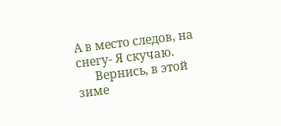А в место следов, на снегу- Я скучаю.
      Вернись, в этой зиме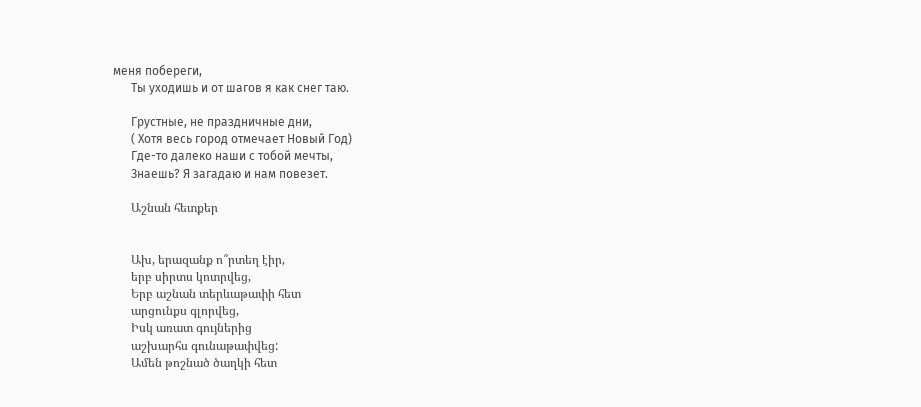меня побереги,
      Ты уходишь и от шагов я как снег таю.

      Грустные, не праздничные дни,
      ( Хотя весь город отмечает Новый Год)
      Где-то далеко наши с тобой мечты,
      Знаешь? Я загадаю и нам повезет.

      Աշնան հետքեր


      Ախ, երազանք ո՞րտեղ էիր,
      երբ սիրտս կոտրվեց,
      Երբ աշնան տերևաթափի հետ
      արցունքս գլորվեց,
      Իսկ առատ գույներից
      աշխարհս գունաթափվեց:
      Ամեն թոշնած ծաղկի հետ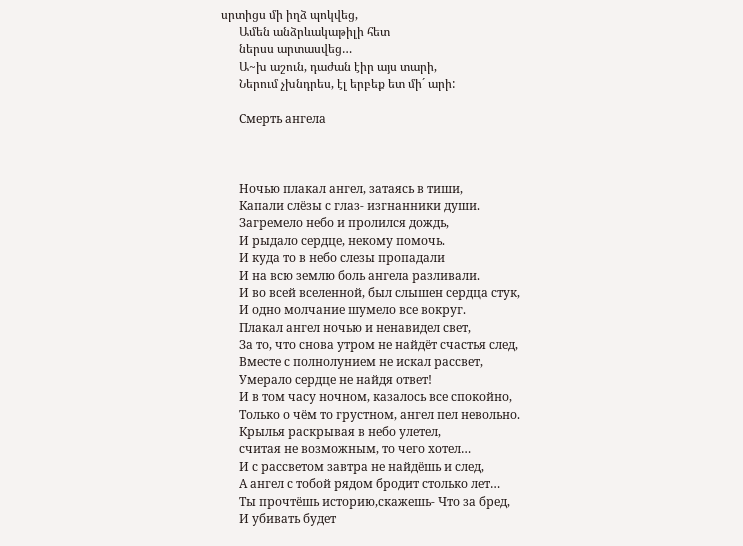սրտիցս մի իղձ պոկվեց,
      Ամեն անձրևակաթիլի հետ
      ներսս արտասվեց…
      Ա~խ աշուն, դաժան էիր այս տարի,
      Ներում չխնդրես, էլ երբեք ետ մի´ արի:

      Смерть ангела



      Ночью плакал ангел, затаясь в тиши,
      Капали слёзы с глаз- изгнанники души.
      Загремело небо и пролился дождь,
      И рыдало сердце, некому помочь.
      И куда то в небо слезы пропадали
      И на всю землю боль ангела разливали.
      И во всей вселенной, был слышен сердца стук,
      И одно молчание шумело все вокруг.
      Плакал ангел ночью и ненавидел свет,
      За то, что снова утром не найдёт счастья след,
      Вместе с полнолунием не искал рассвет,
      Умерало сердце не найдя ответ!
      И в том часу ночном, казалось все спокойно,
      Только о чём то грустном, ангел пел невольно.
      Крылья раскрывая в небо улетел,
      считая не возможным, то чего хотел…
      И с рассветом завтра не найдёшь и след,
      А ангел с тобой рядом бродит столько лет…
      Ты прочтёшь историю,скажешь- Что за бред,
      И убивать будет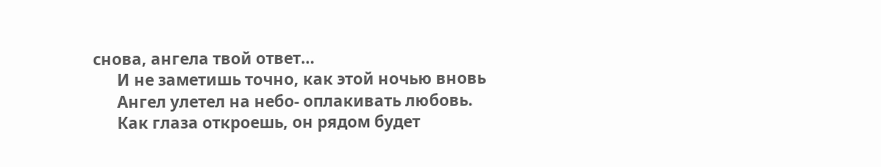снова, ангела твой ответ…
      И не заметишь точно, как этой ночью вновь
      Ангел улетел на небо- оплакивать любовь.
      Как глаза откроешь, он рядом будет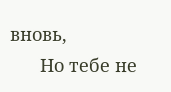вновь,
      Но тебе не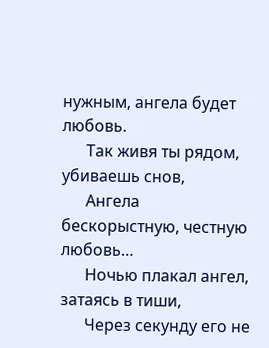нужным, ангела будет любовь.
      Так живя ты рядом, убиваешь снов,
      Ангела бескорыстную, честную любовь…
      Ночью плакал ангел, затаясь в тиши,
      Через секунду его не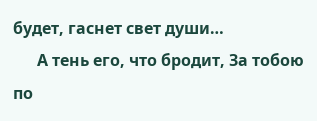будет, гаснет свет души…
      А тень его, что бродит, За тобою по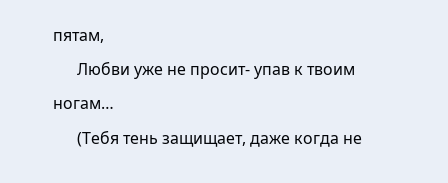пятам,
      Любви уже не просит- упав к твоим ногам…
      (Тебя тень защищает, даже когда не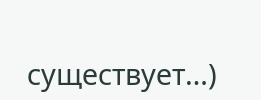существует…)